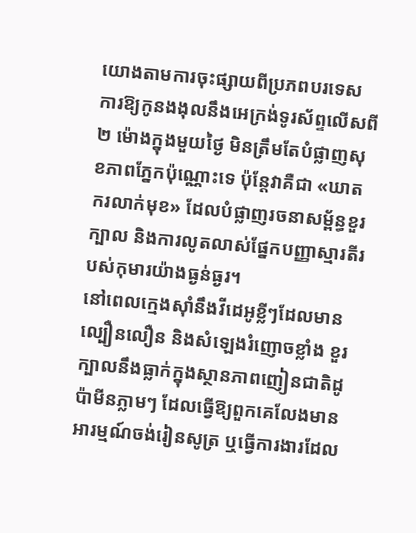យោងតាមការចុះផ្សាយពីប្រភពបរទេស ការឱ្យកូនងងុលនឹងអេក្រង់ទូរស័ព្ទលើសពី ២ ម៉ោងក្នុងមួយថ្ងៃ មិនត្រឹមតែបំផ្លាញសុខភាពភ្នែកប៉ុណ្ណោះទេ ប៉ុន្តែវាគឺជា «ឃាតករលាក់មុខ» ដែលបំផ្លាញរចនាសម្ព័ន្ធខួរក្បាល និងការលូតលាស់ផ្នែកបញ្ញាស្មារតីរបស់កុមារយ៉ាងធ្ងន់ធ្ងរ។
នៅពេលក្មេងស៊ាំនឹងវីដេអូខ្លីៗដែលមានល្បឿនលឿន និងសំឡេងរំញោចខ្លាំង ខួរក្បាលនឹងធ្លាក់ក្នុងស្ថានភាពញៀនជាតិដូប៉ាមីនភ្លាមៗ ដែលធ្វើឱ្យពួកគេលែងមានអារម្មណ៍ចង់រៀនសូត្រ ឬធ្វើការងារដែល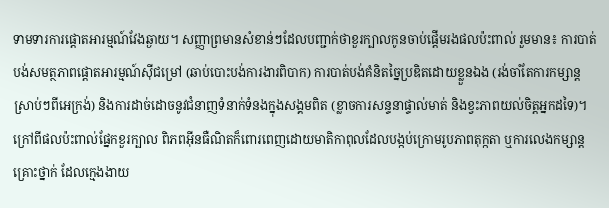ទាមទារការផ្ដោតអារម្មណ៍វែងឆ្ងាយ។ សញ្ញាព្រមានសំខាន់ៗដែលបញ្ជាក់ថាខួរក្បាលកូនចាប់ផ្ដើមរងផលប៉ះពាល់ រួមមាន៖ ការបាត់បង់សមត្ថភាពផ្ដោតអារម្មណ៍ស៊ីជម្រៅ (ឆាប់បោះបង់ការងារពិបាក) ការបាត់បង់គំនិតច្នៃប្រឌិតដោយខ្លួនឯង (រង់ចាំតែការកម្សាន្តស្រាប់ៗពីអេក្រង់) និងការដាច់ដោចនូវជំនាញទំនាក់ទំនងក្នុងសង្គមពិត (ខ្លាចការសន្ទនាផ្ទាល់មាត់ និងខ្វះភាពយល់ចិត្តអ្នកដទៃ)។
ក្រៅពីផលប៉ះពាល់ផ្នែកខួរក្បាល ពិភពអ៊ីនធឺណិតក៏ពោរពេញដោយមាតិកាពុលដែលបង្កប់ក្រោមរូបភាពតុក្កតា ឬការលេងកម្សាន្តគ្រោះថ្នាក់ ដែលក្មេងងាយ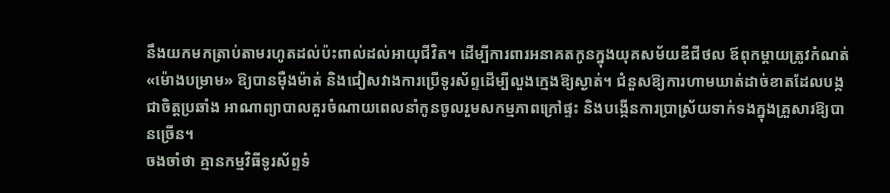នឹងយកមកត្រាប់តាមរហូតដល់ប៉ះពាល់ដល់អាយុជីវិត។ ដើម្បីការពារអនាគតកូនក្នុងយុគសម័យឌីជីថល ឪពុកម្ដាយត្រូវកំណត់ «ម៉ោងបម្រាម» ឱ្យបានម៉ឺងម៉ាត់ និងជៀសវាងការប្រើទូរស័ព្ទដើម្បីលួងក្មេងឱ្យស្ងាត់។ ជំនួសឱ្យការហាមឃាត់ដាច់ខាតដែលបង្កជាចិត្តប្រឆាំង អាណាព្យាបាលគួរចំណាយពេលនាំកូនចូលរួមសកម្មភាពក្រៅផ្ទះ និងបង្កើនការប្រាស្រ័យទាក់ទងក្នុងគ្រួសារឱ្យបានច្រើន។
ចងចាំថា គ្មានកម្មវិធីទូរស័ព្ទទំ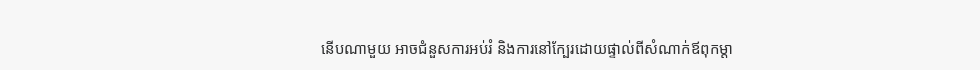នើបណាមួយ អាចជំនួសការអប់រំ និងការនៅក្បែរដោយផ្ទាល់ពីសំណាក់ឪពុកម្ដា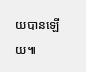យបានឡើយ៕